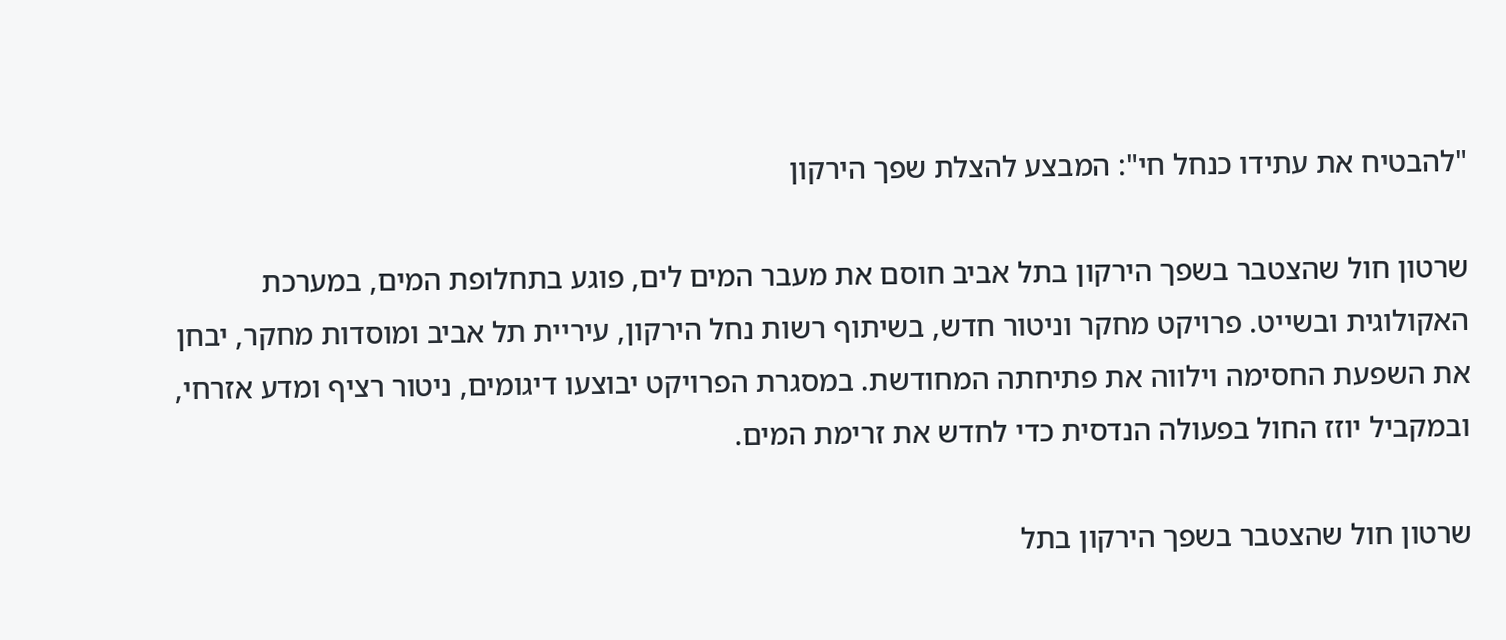"להבטיח את עתידו כנחל חי": המבצע להצלת שפך הירקון

שרטון חול שהצטבר בשפך הירקון בתל אביב חוסם את מעבר המים לים, פוגע בתחלופת המים, במערכת האקולוגית ובשייט. פרויקט מחקר וניטור חדש, בשיתוף רשות נחל הירקון, עיריית תל אביב ומוסדות מחקר, יבחן את השפעת החסימה וילווה את פתיחתה המחודשת. במסגרת הפרויקט יבוצעו דיגומים, ניטור רציף ומדע אזרחי, ובמקביל יוזז החול בפעולה הנדסית כדי לחדש את זרימת המים.

שרטון חול שהצטבר בשפך הירקון בתל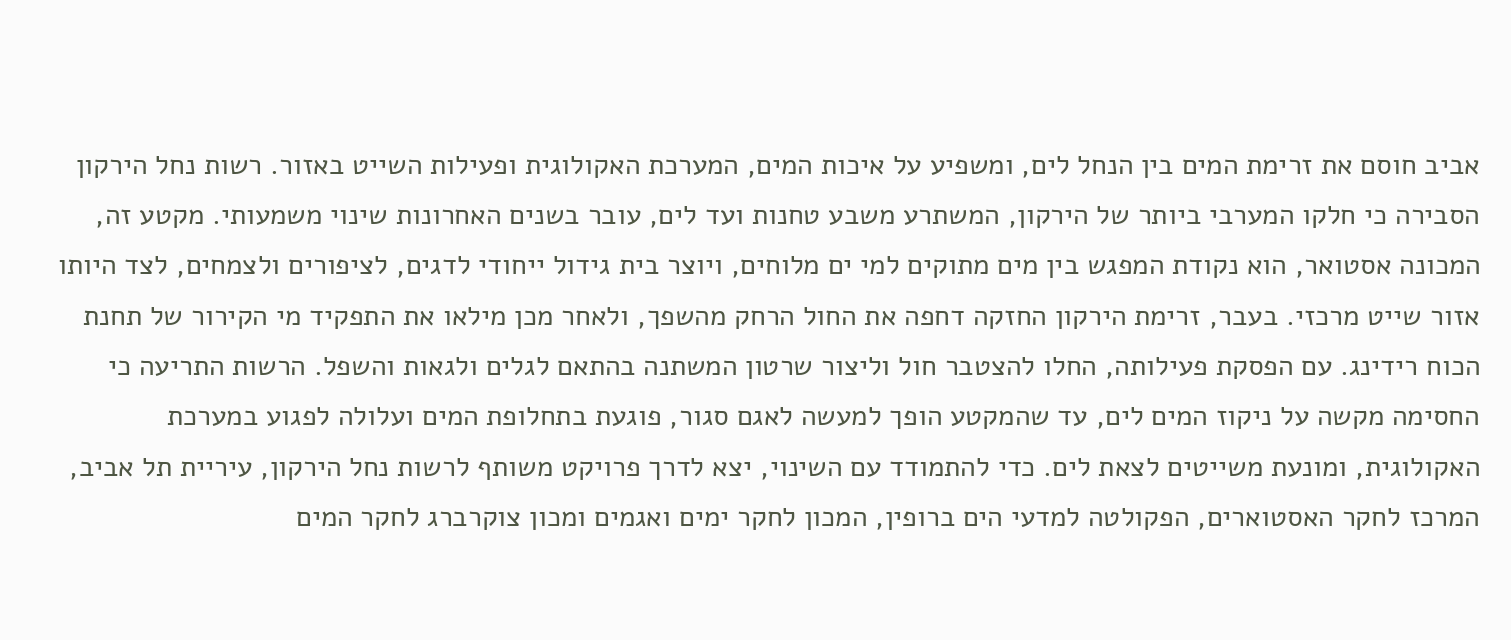אביב חוסם את זרימת המים בין הנחל לים, ומשפיע על איכות המים, המערכת האקולוגית ופעילות השייט באזור. רשות נחל הירקון הסבירה כי חלקו המערבי ביותר של הירקון, המשתרע משבע טחנות ועד לים, עובר בשנים האחרונות שינוי משמעותי. מקטע זה, המכונה אסטואר, הוא נקודת המפגש בין מים מתוקים למי ים מלוחים, ויוצר בית גידול ייחודי לדגים, לציפורים ולצמחים, לצד היותו אזור שייט מרכזי. בעבר, זרימת הירקון החזקה דחפה את החול הרחק מהשפך, ולאחר מכן מילאו את התפקיד מי הקירור של תחנת הכוח רידינג. עם הפסקת פעילותה, החלו להצטבר חול וליצור שרטון המשתנה בהתאם לגלים ולגאות והשפל. הרשות התריעה כי החסימה מקשה על ניקוז המים לים, עד שהמקטע הופך למעשה לאגם סגור, פוגעת בתחלופת המים ועלולה לפגוע במערכת האקולוגית, ומונעת משייטים לצאת לים. כדי להתמודד עם השינוי, יצא לדרך פרויקט משותף לרשות נחל הירקון, עיריית תל אביב, המרכז לחקר האסטוארים, הפקולטה למדעי הים ברופין, המכון לחקר ימים ואגמים ומכון צוקרברג לחקר המים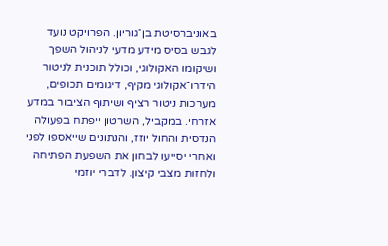באוניברסיטת בן־גוריון. הפרויקט נועד לגבש בסיס מידע מדעי לניהול השפך ושיקומו האקולוגי, וכולל תוכנית לניטור הידרו־אקולוגי מקיף, דיגומים תכופים, מערכות ניטור רציף ושיתוף הציבור במדע אזרחי. במקביל, השרטון ייפתח בפעולה הנדסית והחול יוזז, והנתונים שייאספו לפני ואחרי יסייעו לבחון את השפעת הפתיחה ולחזות מצבי קיצון. לדברי יוזמי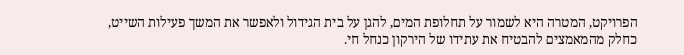הפרויקט, המטרה היא לשמור על תחלופת המים, להגן על בית הגידול ולאפשר את המשך פעילות השייט, כחלק מהמאמצים להבטיח את עתידו של הירקון כנחל חי.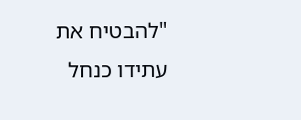"להבטיח את עתידו כנחל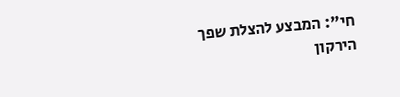חי": המבצע להצלת שפך הירקון